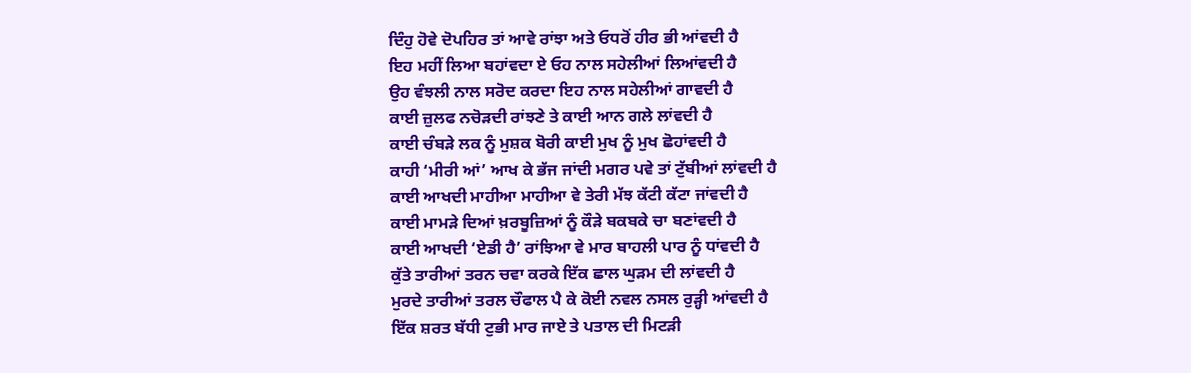ਦਿੰਹੁ ਹੋਵੇ ਦੋਪਹਿਰ ਤਾਂ ਆਵੇ ਰਾਂਝਾ ਅਤੇ ਓਧਰੋਂ ਹੀਰ ਭੀ ਆਂਵਦੀ ਹੈ
ਇਹ ਮਹੀਂ ਲਿਆ ਬਹਾਂਵਦਾ ਏ ਓਹ ਨਾਲ ਸਹੇਲੀਆਂ ਲਿਆਂਵਦੀ ਹੈ
ਉਹ ਵੰਝਲੀ ਨਾਲ ਸਰੋਦ ਕਰਦਾ ਇਹ ਨਾਲ ਸਹੇਲੀਆਂ ਗਾਵਦੀ ਹੈ
ਕਾਈ ਜ਼ੁਲਫ ਨਚੋੜਦੀ ਰਾਂਝਣੇ ਤੇ ਕਾਈ ਆਨ ਗਲੇ ਲਾਂਵਦੀ ਹੈ
ਕਾਈ ਚੰਬੜੇ ਲਕ ਨੂੰ ਮੁਸ਼ਕ ਬੋਰੀ ਕਾਈ ਮੁਖ ਨੂੰ ਮੁਖ ਛੋਹਾਂਵਦੀ ਹੈ
ਕਾਹੀ ‘ਮੀਰੀ ਆਂ’ ਆਖ ਕੇ ਭੱਜ ਜਾਂਦੀ ਮਗਰ ਪਵੇ ਤਾਂ ਟੁੱਬੀਆਂ ਲਾਂਵਦੀ ਹੈ
ਕਾਈ ਆਖਦੀ ਮਾਹੀਆ ਮਾਹੀਆ ਵੇ ਤੇਰੀ ਮੱਝ ਕੱਟੀ ਕੱਟਾ ਜਾਂਵਦੀ ਹੈ
ਕਾਈ ਮਾਮੜੇ ਦਿਆਂ ਖ਼ਰਬੂਜ਼ਿਆਂ ਨੂੰ ਕੌੜੇ ਬਕਬਕੇ ਚਾ ਬਣਾਂਵਦੀ ਹੈ
ਕਾਈ ਆਖਦੀ ‘ਏਡੀ ਹੈ’ ਰਾਂਝਿਆ ਵੇ ਮਾਰ ਬਾਹਲੀ ਪਾਰ ਨੂੰ ਧਾਂਵਦੀ ਹੈ
ਕੁੱਤੇ ਤਾਰੀਆਂ ਤਰਨ ਚਵਾ ਕਰਕੇ ਇੱਕ ਛਾਲ ਘੁੜਮ ਦੀ ਲਾਂਵਦੀ ਹੈ
ਮੁਰਦੇ ਤਾਰੀਆਂ ਤਰਲ ਚੌਫਾਲ ਪੈ ਕੇ ਕੋਈ ਨਵਲ ਨਸਲ ਰੁੜ੍ਹੀ ਆਂਵਦੀ ਹੈ
ਇੱਕ ਸ਼ਰਤ ਬੱਧੀ ਟੁਭੀ ਮਾਰ ਜਾਏ ਤੇ ਪਤਾਲ ਦੀ ਮਿਟੜੀ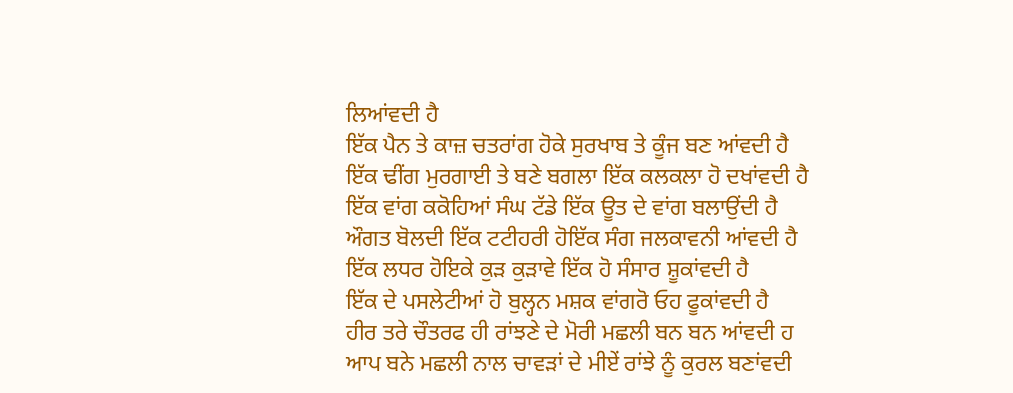ਲਿਆਂਵਦੀ ਹੈ
ਇੱਕ ਪੈਨ ਤੇ ਕਾਜ਼ ਚਤਰਾਂਗ ਹੋਕੇ ਸੁਰਖਾਬ ਤੇ ਕੂੰਜ ਬਣ ਆਂਵਦੀ ਹੈ
ਇੱਕ ਢੀਂਗ ਮੁਰਗਾਈ ਤੇ ਬਣੇ ਬਗਲਾ ਇੱਕ ਕਲਕਲਾ ਹੋ ਦਖਾਂਵਦੀ ਹੈ
ਇੱਕ ਵਾਂਗ ਕਕੋਹਿਆਂ ਸੰਘ ਟੱਡੇ ਇੱਕ ਊਤ ਦੇ ਵਾਂਗ ਬਲਾਉਂਦੀ ਹੈ
ਔਗਤ ਬੋਲਦੀ ਇੱਕ ਟਟੀਹਰੀ ਹੋਇੱਕ ਸੰਗ ਜਲਕਾਵਨੀ ਆਂਵਦੀ ਹੈ
ਇੱਕ ਲਧਰ ਹੋਇਕੇ ਕੁੜ ਕੁੜਾਵੇ ਇੱਕ ਹੋ ਸੰਸਾਰ ਸ਼ੂਕਾਂਵਦੀ ਹੈ
ਇੱਕ ਦੇ ਪਸਲੇਟੀਆਂ ਹੋ ਬੁਲ੍ਹਨ ਮਸ਼ਕ ਵਾਂਗਰੋ ਓਹ ਫੂਕਾਂਵਦੀ ਹੈ
ਹੀਰ ਤਰੇ ਚੌਤਰਫ ਹੀ ਰਾਂਝਣੇ ਦੇ ਮੋਰੀ ਮਛਲੀ ਬਨ ਬਨ ਆਂਵਦੀ ਹ
ਆਪ ਬਨੇ ਮਛਲੀ ਨਾਲ ਚਾਵੜਾਂ ਦੇ ਮੀਏਂ ਰਾਂਝੇ ਨੂੰ ਕੁਰਲ ਬਣਾਂਵਦੀ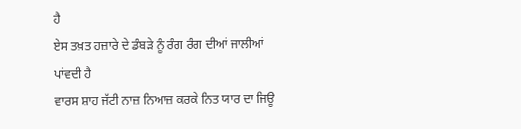ਹੈ
ਏਸ ਤਖ਼ਤ ਹਜ਼ਾਰੇ ਦੇ ਡੰਬੜੇ ਨੂੰ ਰੰਗ ਰੰਗ ਦੀਆਂ ਜਾਲੀਆਂ ਪਾਂਵਦੀ ਹੈ
ਵਾਰਸ ਸ਼ਾਹ ਜੱਟੀ ਨਾਜ਼ ਨਿਆਜ਼ ਕਰਕੇ ਨਿਤ ਯਾਰ ਦਾ ਜਿਊ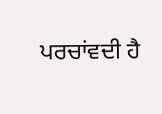ਪਰਚਾਂਵਦੀ ਹੈ